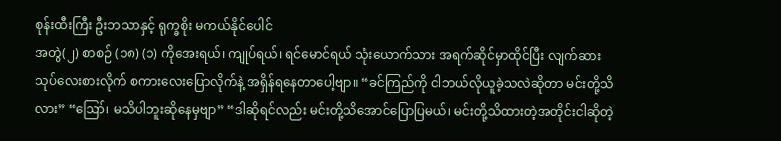စုန်းထီးကြီး ဦးဘသာနှင့် ရုက္ခစိုး မကယ်နိုင်ပေါင်
အတွဲ(၂) စာစဉ် (၁၈) (၁) ကိုအေးရယ်၊ ကျုပ်ရယ်၊ ရင်မောင်ရယ် သုံးယောက်သား အရက်ဆိုင်မှာထိုင်ပြီး လျက်ဆားသုပ်လေးစားလိုက် စကားလေးပြောလိုက်နဲ့ အရှိန်ရနေတာပေါ့ဗျာ။ “ခင်ကြည်ကို ငါဘယ်လိုယူခဲ့သလဲဆိုတာ မင်းတို့သိလား” “ဪ၊ မသိပါဘူးဆိုနေမှဗျာ” “ဒါဆိုရင်လည်း မင်းတို့သိအောင်ပြောပြမယ်၊ မင်းတို့သိထားတဲ့အတိုင်းငါဆိုတဲ့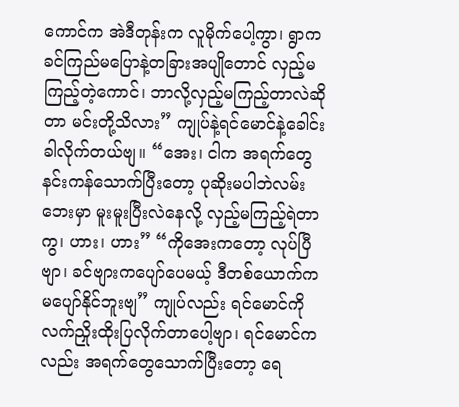ကောင်က အဲဒီတုန်းက လူမိုက်ပေါ့ကွာ၊ ရွာက ခင်ကြည်မပြောနဲ့တခြားအပျိုတောင် လှည့်မကြည့်တဲ့ကောင်၊ ဘာလို့လှည့်မကြည့်တာလဲဆိုတာ မင်းတို့သိလား” ကျုပ်နဲ့ရင်မောင်နဲ့ခေါင်းခါလိုက်တယ်ဗျ။ “အေး၊ ငါက အရက်တွေနင်းကန်သောက်ပြီးတော့ ပုဆိုးမပါဘဲလမ်းဘေးမှာ မူးမူးပြီးလဲနေလို့ လှည့်မကြည့်ရဲတာကွ၊ ဟား၊ ဟား” “ကိုအေးကတော့ လုပ်ပြီဗျာ၊ ခင်ဗျားကပျော်ပေမယ့် ဒီတစ်ယောက်က မပျော်နိုင်ဘူးဗျ” ကျုပ်လည်း ရင်မောင်ကိုလက်ညှိုးထိုးပြလိုက်တာပေါ့ဗျာ၊ ရင်မောင်ကလည်း အရက်တွေသောက်ပြီးတော့ ရေ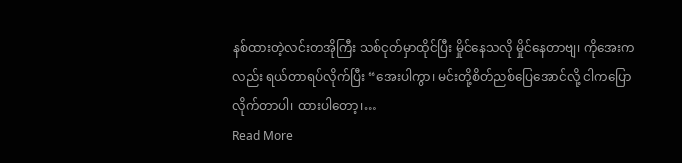နစ်ထားတဲ့လင်းတအိုကြီး သစ်ငုတ်မှာထိုင်ပြီး မှိုင်နေသလို မှိုင်နေတာဗျ၊ ကိုအေးကလည်း ရယ်တာရပ်လိုက်ပြီး “အေးပါကွာ၊ မင်းတို့စိတ်ညစ်ပြေအောင်လို့ ငါကပြောလိုက်တာပါ၊ ထားပါတော့၊…
Read More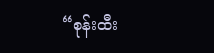“စုန်းထီး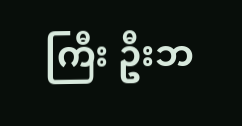ကြီး ဦးဘ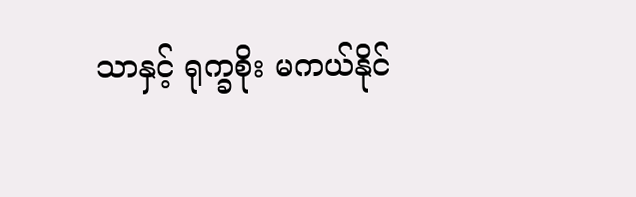သာနှင့် ရုက္ခစိုး မကယ်နိုင်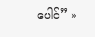ပေါင်” »